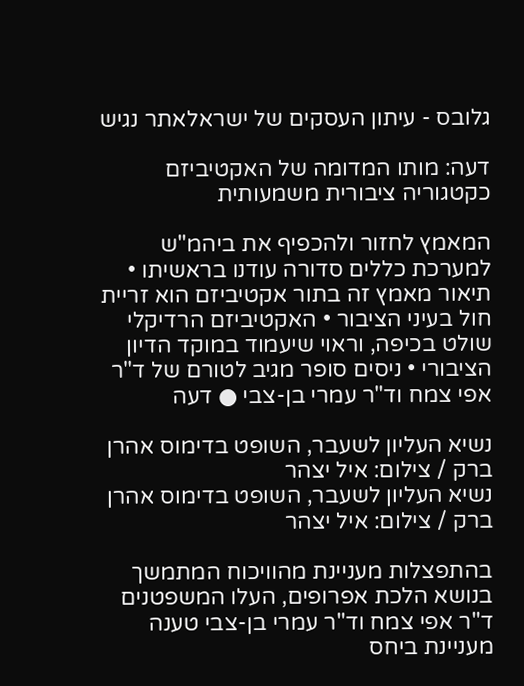גלובס - עיתון העסקים של ישראלאתר נגיש

דעה: מותו המדומה של האקטיביזם כקטגוריה ציבורית משמעותית

המאמץ לחזור ולהכפיף את ביהמ"ש למערכת כללים סדורה עודנו בראשיתו • תיאור מאמץ זה בתור אקטיביזם הוא זריית חול בעיני הציבור • האקטיביזם הרדיקלי שולט בכיפה, וראוי שיעמוד במוקד הדיון הציבורי • ניסים סופר מגיב לטורם של ד"ר אפי צמח וד"ר עמרי בן-צבי ● דעה

נשיא העליון לשעבר, השופט בדימוס אהרן ברק / צילום: איל יצהר
נשיא העליון לשעבר, השופט בדימוס אהרן ברק / צילום: איל יצהר

בהתפצלות מעניינת מהוויכוח המתמשך בנושא הלכת אפרופים, העלו המשפטנים ד"ר אפי צמח וד"ר עמרי בן-צבי טענה מעניינת ביחס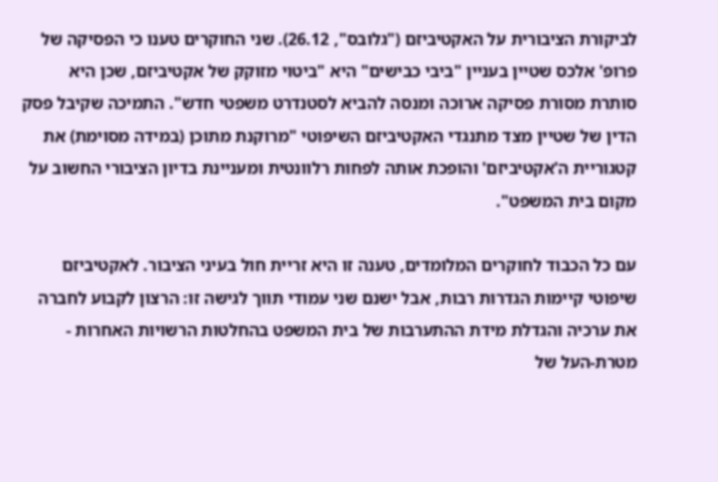לביקורת הציבורית על האקטיביזם ("גלובס", 26.12). שני החוקרים טענו כי הפסיקה של פרופ' אלכס שטיין בעניין "ביבי כבישים" היא "ביטוי מזוקק של אקטיביזם, שכן היא סותרת מסורת פסיקה ארוכה ומנסה להביא לסטנדרט משפטי חדש". התמיכה שקיבל פסק הדין של שטיין מצד מתנגדי האקטיביזם השיפוטי "מרוקנת מתוכן (במידה מסוימת) את קטגוריית ה'אקטיביזם' והופכת אותה לפחות רלוונטית ומעניינת בדיון הציבורי החשוב על מקום בית המשפט".

עם כל הכבוד לחוקרים המלומדים, טענה זו היא זריית חול בעיני הציבור. לאקטיביזם שיפוטי קיימות הגדרות רבות, אבל ישנם שני עמודי תווך לגישה זו: הרצון לקבוע לחברה את ערכיה והגדלת מידת ההתערבות של בית המשפט בהחלטות הרשויות האחרות - מטרת-העל של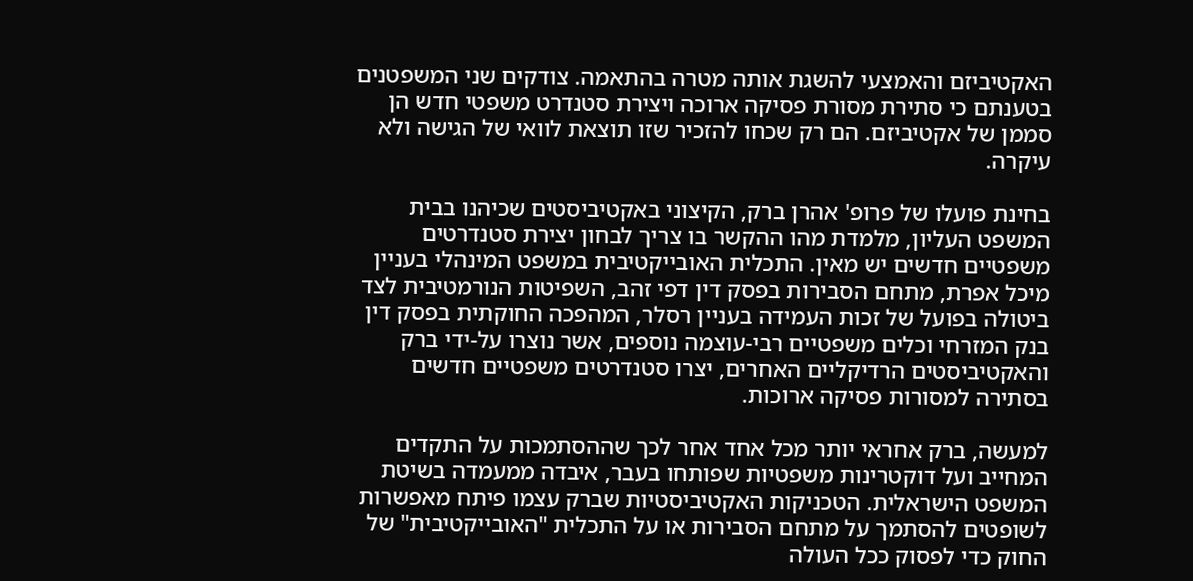האקטיביזם והאמצעי להשגת אותה מטרה בהתאמה. צודקים שני המשפטנים בטענתם כי סתירת מסורת פסיקה ארוכה ויצירת סטנדרט משפטי חדש הן סממן של אקטיביזם. הם רק שכחו להזכיר שזו תוצאת לוואי של הגישה ולא עיקרה.

בחינת פועלו של פרופ' אהרן ברק, הקיצוני באקטיביסטים שכיהנו בבית המשפט העליון, מלמדת מהו ההקשר בו צריך לבחון יצירת סטנדרטים משפטיים חדשים יש מאין. התכלית האובייקטיבית במשפט המינהלי בעניין מיכל אפרת, מתחם הסבירות בפסק דין דפי זהב, השפיטות הנורמטיבית לצד ביטולה בפועל של זכות העמידה בעניין רסלר, המהפכה החוקתית בפסק דין בנק המזרחי וכלים משפטיים רבי-עוצמה נוספים, אשר נוצרו על-ידי ברק והאקטיביסטים הרדיקליים האחרים, יצרו סטנדרטים משפטיים חדשים בסתירה למסורות פסיקה ארוכות.

למעשה, ברק אחראי יותר מכל אחד אחר לכך שההסתמכות על התקדים המחייב ועל דוקטרינות משפטיות שפותחו בעבר, איבדה ממעמדה בשיטת המשפט הישראלית. הטכניקות האקטיביסטיות שברק עצמו פיתח מאפשרות לשופטים להסתמך על מתחם הסבירות או על התכלית "האובייקטיבית" של החוק כדי לפסוק ככל העולה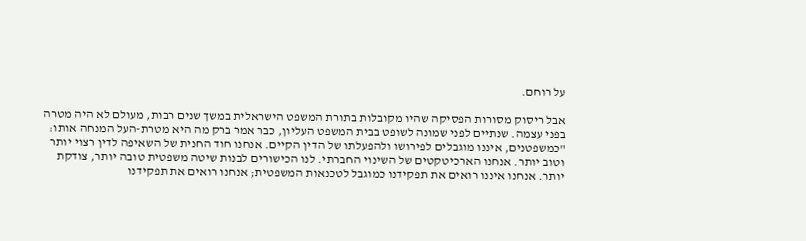על רוחם.

אבל ריסוק מסורות הפסיקה שהיו מקובלות בתורת המשפט הישראלית במשך שנים רבות, מעולם לא היה מטרה בפני עצמה. שנתיים לפני שמונה לשופט בבית המשפט העליון, כבר אמר ברק מה היא מטרת-העל המנחה אותו: "כמשפטנים, איננו מוגבלים לפירושו ולהפעלתו של הדין הקיים. אנחנו חוד החנית של השאיפה לדין רצוי יותר וטוב יותר. אנחנו הארכיטקטים של השינוי החברתי. לנו הכישורים לבנות שיטה משפטית טובה יותר, צודקת יותר. אנחנו איננו רואים את תפקידנו כמוגבל לטכנאות המשפטית; אנחנו רואים את תפקידנו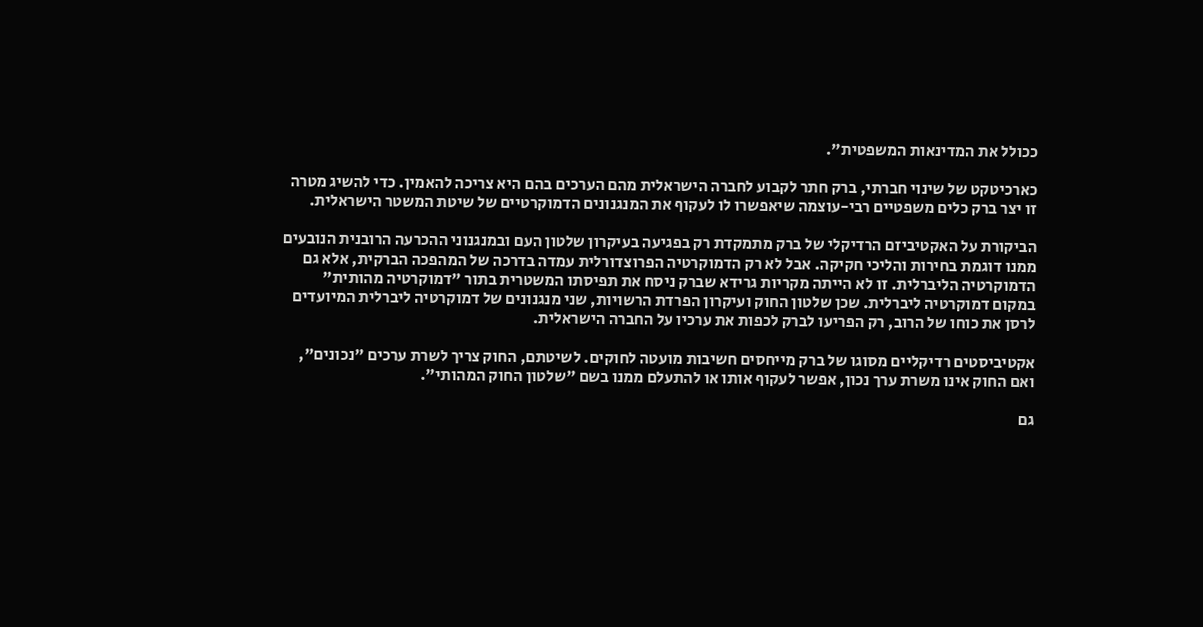ככולל את המדינאות המשפטית".

כארכיטקט של שינוי חברתי, ברק חתר לקבוע לחברה הישראלית מהם הערכים בהם היא צריכה להאמין. כדי להשיג מטרה זו יצר ברק כלים משפטיים רבי-עוצמה שיאפשרו לו לעקוף את המנגנונים הדמוקרטיים של שיטת המשטר הישראלית.

הביקורת על האקטיביזם הרדיקלי של ברק מתמקדת רק בפגיעה בעיקרון שלטון העם ובמנגנוני ההכרעה הרובנית הנובעים ממנו דוגמת בחירות והליכי חקיקה. אבל לא רק הדמוקרטיה הפרוצדורלית עמדה בדרכה של המהפכה הברקית, אלא גם הדמוקרטיה הליברלית. זו לא הייתה מקריות גרידא שברק ניסח את תפיסתו המשטרית בתור "דמוקרטיה מהותית" במקום דמוקרטיה ליברלית. שכן שלטון החוק ועיקרון הפרדת הרשויות, שני מנגנונים של דמוקרטיה ליברלית המיועדים לרסן את כוחו של הרוב, רק הפריעו לברק לכפות את ערכיו על החברה הישראלית.

אקטיביסטים רדיקליים מסוגו של ברק מייחסים חשיבות מועטה לחוקים. לשיטתם, החוק צריך לשרת ערכים "נכונים", ואם החוק אינו משרת ערך נכון, אפשר לעקוף אותו או להתעלם ממנו בשם "שלטון החוק המהותי".

גם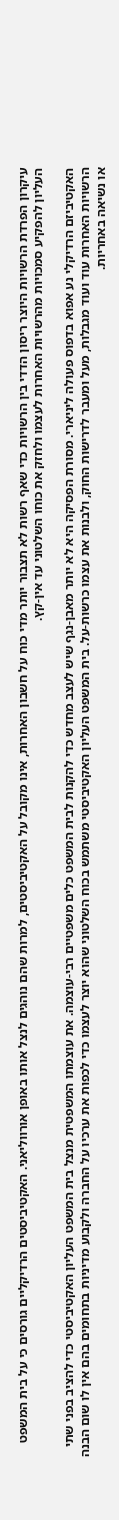עיקרון הפרדת הרשויות היוצר ריסון הדדי בין הרשויות כדי שאף רשות לא תצבור יותר מדי כוח על חשבון האחרות, אינו מקובל על האקטיביסטים, למרות שהם נוהגים לנצל אותו באופן אורווליאני. האקטיביסטים הרדיקליים גורסים כי על בית המשפט העליון להפקיע סמכויות מהרשויות האחרות לעצמו ולחזק את כוחו השלטוני עד אין-קץ.

האקטיביזם הרדיקלי נע אפוא בדפוס פעולה ליניארי. מסורת הפסיקה היא לא יותר מאבן-נגף שיש לעצב מחדש כדי להקנות לבית המשפט כלים משפטיים רבי-עוצמה. את עוצמתו המשפטית מנצל בית המשפט העליון האקטיביסטי כדי להציב בפני שתי הרשויות האחרות עוד ועוד מגבלות, מעל ומעבר לדרישות החוק, ולבנות את עצמו כרשות-על. בית המשפט העליון האקטיביסטי משתמש בכוח השלטוני שהוא יוצר לעצמו כדי לכפות את ערכיו על החברה ולקבוע מדיניות בתחומים בהם אין לו שום הבנה או נשיאה באחריות.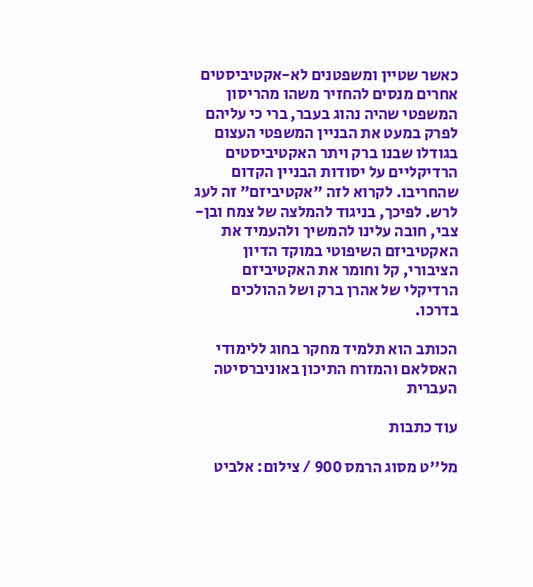כאשר שטיין ומשפטנים לא-אקטיביסטים אחרים מנסים להחזיר משהו מהריסון המשפטי שהיה נהוג בעבר, ברי כי עליהם לפרק במעט את הבניין המשפטי העצום בגודלו שבנו ברק ויתר האקטיביסטים הרדיקליים על יסודות הבניין הקדום שהחריבו. לקרוא לזה "אקטיביזם" זה לעג לרש. לפיכך, בניגוד להמלצה של צמח ובן-צבי, חובה עלינו להמשיך ולהעמיד את האקטיביזם השיפוטי במוקד הדיון הציבורי, קל וחומר את האקטיביזם הרדיקלי של אהרן ברק ושל ההולכים בדרכו.

הכותב הוא תלמיד מחקר בחוג ללימודי האסלאם והמזרח התיכון באוניברסיטה העברית

עוד כתבות

מל''ט מסוג הרמס 900 / צילום: אלביט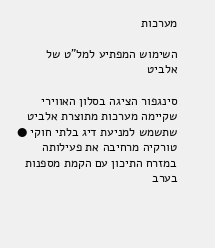מערכות

השימוש המפתיע למל"ט של אלביט

סינגפור הציגה בסלון האווירי שקיימה מערכות מתוצרת אלביט שתשמש למניעת דיג בלתי חוקי ● טורקיה מרחיבה את פעילותה במזרח התיכון עם הקמת מספנות בערב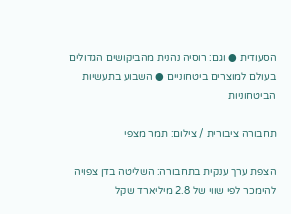הסעודית ● וגם: רוסיה נהנית מהביקושים הגדולים בעולם למוצרים ביטחוניים ● השבוע בתעשיות הביטחוניות

תחבורה ציבורית / צילום: תמר מצפי

הצפת ערך ענקית בתחבורה: השליטה בדן צפויה להימכר לפי שווי של 2.8 מיליארד שקל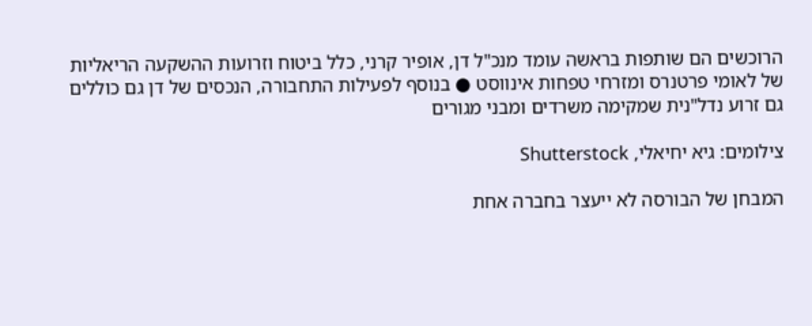הרוכשים הם שותפות בראשה עומד מנכ"ל דן, אופיר קרני, כלל ביטוח וזרועות ההשקעה הריאליות של לאומי פרטנרס ומזרחי טפחות אינווסט ● בנוסף לפעילות התחבורה, הנכסים של דן גם כוללים גם זרוע נדל"נית שמקימה משרדים ומבני מגורים

צילומים: גיא יחיאלי, Shutterstock

המבחן של הבורסה לא ייעצר בחברה אחת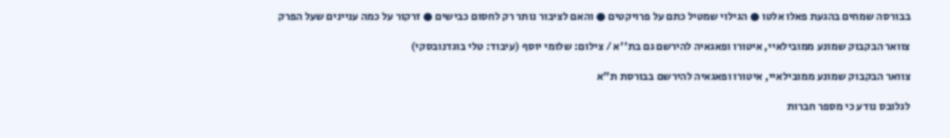בבורסה שמחים בהגעת פאלו אלטו ● הגילוי שמטיל כתם על פרויקטים ● והאם לציבור נותר רק לחסום כבישים ● זרקור על כמה עניינים שעל הפרק

צוואר הבקבוק שמונע ממובילאיי, איטורו ופאגאיה להירשם גם בת''א / צילום: שלומי יוסף (עיבוד: טלי בוגדנובסקי)

צוואר הבקבוק שמונע ממובילאיי, איטורו ופאגאיה להירשם בבורסת ת"א

לגלובס נודע כי מספר חברות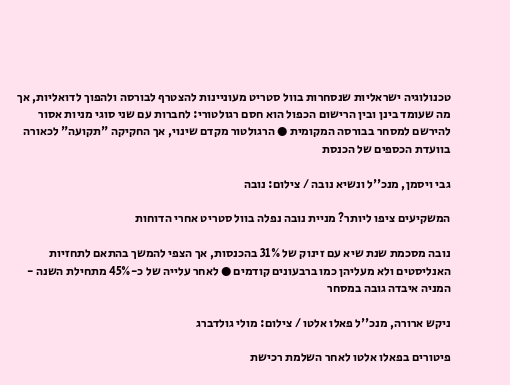טכנולוגיה ישראליות שנסחרות בוול סטריט מעוניינות להצטרף לבורסה ולהפוך לדואליות, אך מה שעומד בינן ובין הרישום הכפול הוא חסם רגולטורי: לחברות עם שני סוגי מניות אסור להירשם למסחר בבורסה המקומית ● הרגולטור מקדם שינוי, אך החקיקה "תקועה" לכאורה בוועדת הכספים של הכנסת

גבי ויסמן, מנכ''ל ונשיא נובה / צילום: נובה

המשקיעים ציפו ליותר? מניית נובה נפלה בוול סטריט אחרי הדוחות

נובה מסכמת שנת שיא עם זינוק של 31% בהכנסות, אך הצפי להמשך בהתאם לתחזיות האנליסטים ולא מעליהן כמו ברבעונים קודמים ● לאחר עלייה של כ-45% מתחילת השנה - המניה איבדה גובה במסחר

ניקש ארורה, מנכ''ל פאלו אלטו / צילום: מולי גולדברג

פיטורים בפאלו אלטו לאחר השלמת רכישת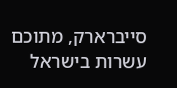סייברארק, מתוכם עשרות בישראל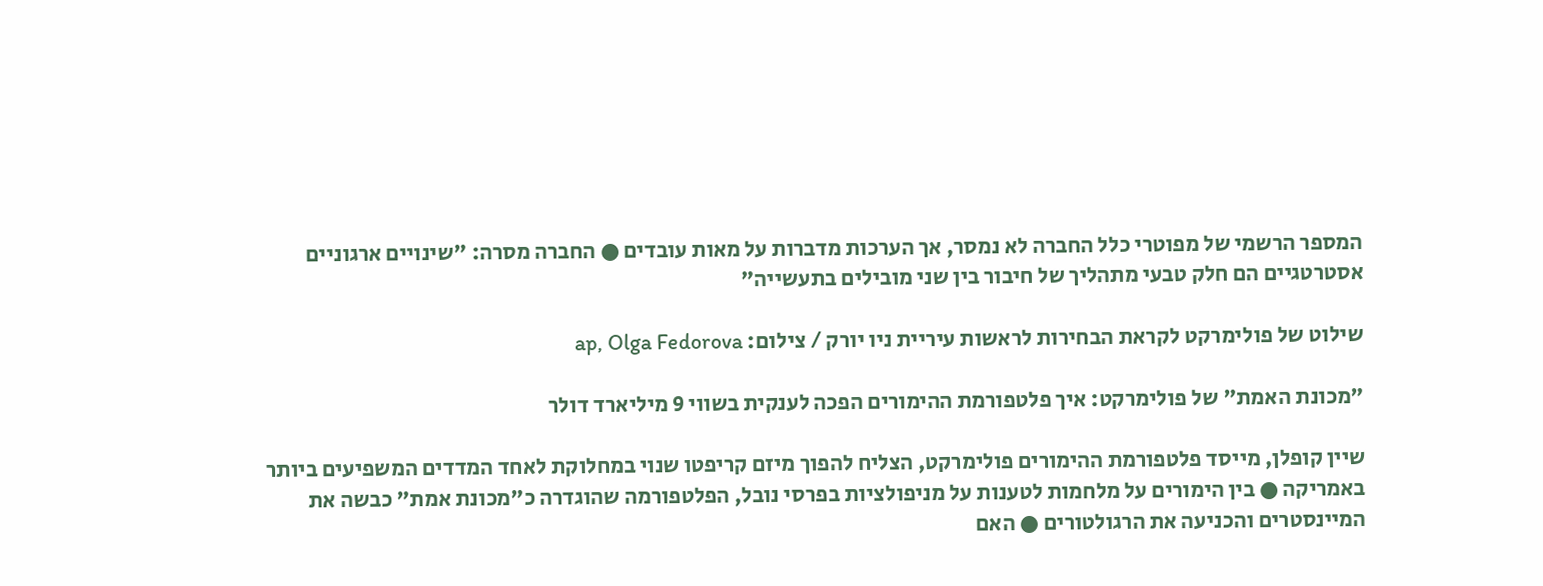המספר הרשמי של מפוטרי כלל החברה לא נמסר, אך הערכות מדברות על מאות עובדים ● החברה מסרה: "שינויים ארגוניים אסטרטגיים הם חלק טבעי מתהליך של חיבור בין שני מובילים בתעשייה"

שילוט של פולימרקט לקראת הבחירות לראשות עיריית ניו יורק / צילום: ap, Olga Fedorova

"מכונת האמת" של פולימרקט: איך פלטפורמת ההימורים הפכה לענקית בשווי 9 מיליארד דולר

שיין קופלן, מייסד פלטפורמת ההימורים פולימרקט, הצליח להפוך מיזם קריפטו שנוי במחלוקת לאחד המדדים המשפיעים ביותר באמריקה ● בין הימורים על מלחמות לטענות על מניפולציות בפרסי נובל, הפלטפורמה שהוגדרה כ"מכונת אמת" כבשה את המיינסטרים והכניעה את הרגולטורים ● האם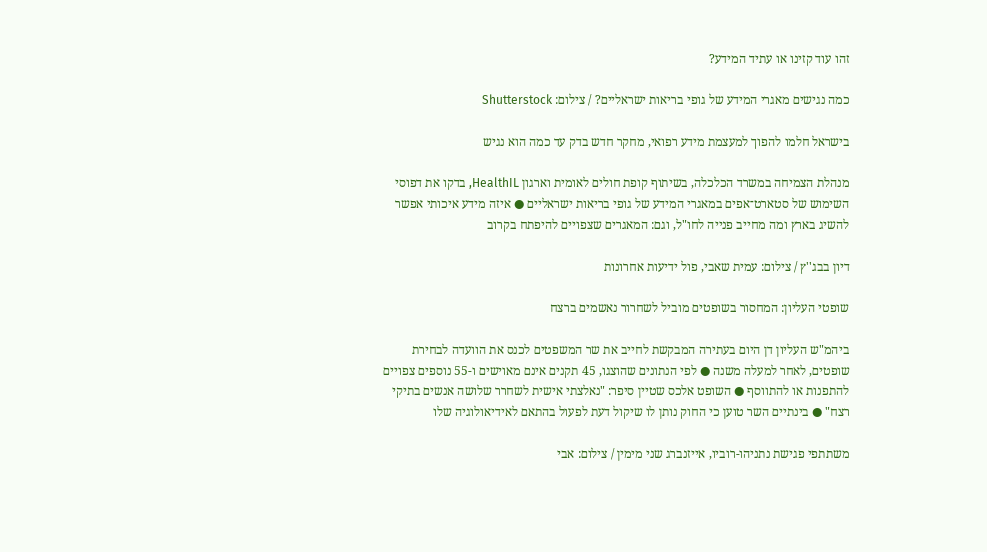זהו עוד קזינו או עתיד המידע?

כמה נגישים מאגרי המידע של גופי בריאות ישראליים? / צילום: Shutterstock

בישראל חלמו להפוך למעצמת מידע רפואי, מחקר חדש בדק עד כמה הוא נגיש

מנהלת הצמיחה במשרד הכלכלה, בשיתוף קופת חולים לאומית וארגון HealthIL, בדקו את דפוסי השימוש של סטארט־אפים במאגרי המידע של גופי בריאות ישראליים ● איזה מידע איכותי אפשר להשיג בארץ ומה מחייב פנייה לחו"ל, וגם: המאגרים שצפויים להיפתח בקרוב

דיון בבג''ץ / צילום: עמית שאבי, פול ידיעות אחרונות

שופטי העליון: המחסור בשופטים מוביל לשחרור נאשמים ברצח

ביהמ"ש העליון דן היום בעתירה המבקשת לחייב את שר המשפטים לכנס את הוועדה לבחירת שופטים, לאחר למעלה משנה ● לפי הנתונים שהוצגו, 45 תקנים אינם מאוישים ו-55 נוספים צפויים להתפנות או להתווסף ● השופט אלכס שטיין סיפר: "נאלצתי אישית לשחרר שלושה אנשים בתיקי רצח" ● בינתיים השר טוען כי החוק נותן לו שיקול דעת לפעול בהתאם לאידיאולוגיה שלו

משתתפי פגישת נתניהו-רוביו, אייזנברג שני מימין / צילום: אבי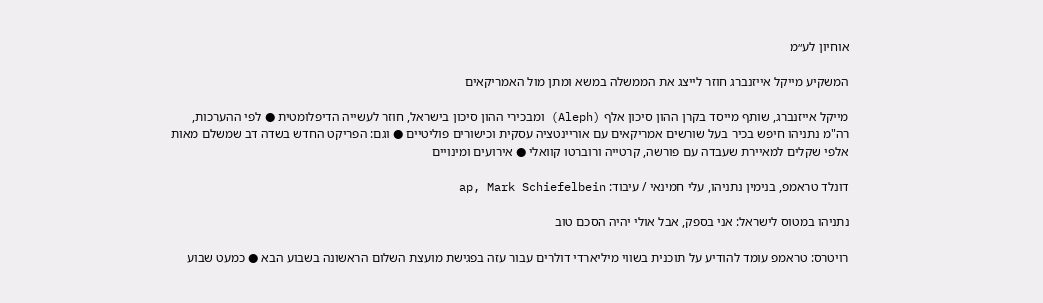אוחיון לע״מ

המשקיע מייקל אייזנברג חוזר לייצג את הממשלה במשא ומתן מול האמריקאים

מייקל אייזנברג, שותף מייסד בקרן ההון סיכון אלף (Aleph) ומבכירי ההון סיכון בישראל, חוזר לעשייה הדיפלומטית ● לפי ההערכות, רה"מ נתניהו חיפש בכיר בעל שורשים אמריקאים עם אוריינטציה עסקית וכישורים פוליטיים ● וגם: הפריקט החדש בשדה דב שמשלם מאות אלפי שקלים למאיירת שעבדה עם פורשה, קרטייה ורוברטו קוואלי ● אירועים ומינויים

דונלד טראמפ, בנימין נתניהו, עלי חמינאי / עיבוד: ap, Mark Schiefelbein

נתניהו במטוס לישראל: אני בספק, אבל אולי יהיה הסכם טוב

רויטרס: טראמפ עומד להודיע על תוכנית בשווי מיליארדי דולרים עבור עזה בפגישת מועצת השלום הראשונה בשבוע הבא ● כמעט שבוע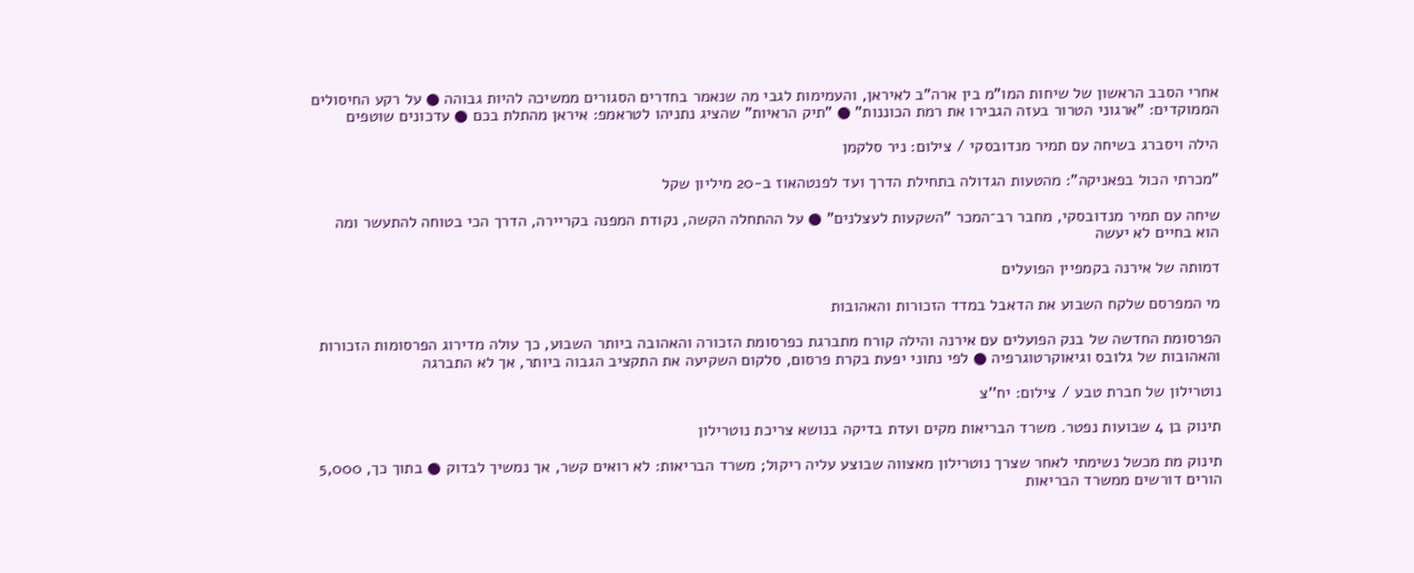אחרי הסבב הראשון של שיחות המו"מ בין ארה"ב לאיראן, והעמימות לגבי מה שנאמר בחדרים הסגורים ממשיכה להיות גבוהה ● על רקע החיסולים הממוקדים: "ארגוני הטרור בעזה הגבירו את רמת הכוננות" ● "תיק הראיות" שהציג נתניהו לטראמפ: איראן מהתלת בכם ● עדכונים שוטפים

הילה ויסברג בשיחה עם תמיר מנדובסקי / צילום: ניר סלקמן

"מכרתי הכול בפאניקה": מהטעות הגדולה בתחילת הדרך ועד לפנטהאוז ב-20 מיליון שקל

שיחה עם תמיר מנדובסקי, מחבר רב־המכר "השקעות לעצלנים" ● על ההתחלה הקשה, נקודת המפנה בקריירה, הדרך הכי בטוחה להתעשר ומה הוא בחיים לא יעשה

דמותה של אירנה בקמפיין הפועלים

מי המפרסם שלקח השבוע את הדאבל במדד הזכורות והאהובות

הפרסומת החדשה של בנק הפועלים עם אירנה והילה קורח מתברגת כפרסומת הזכורה והאהובה ביותר השבוע, כך עולה מדירוג הפרסומות הזכורות והאהובות של גלובס וגיאוקרטוגרפיה ● לפי נתוני יפעת בקרת פרסום, סלקום השקיעה את התקציב הגבוה ביותר, אך לא התברגה

נוטרילון של חברת טבע / צילום: יח''צ

תינוק בן 4 שבועות נפטר. משרד הבריאות מקים ועדת בדיקה בנושא צריכת נוטרילון

תינוק מת מכשל נשימתי לאחר שצרך נוטרילון מאצווה שבוצע עליה ריקול; משרד הבריאות: לא רואים קשר, אך נמשיך לבדוק ● בתוך כך, 5,000 הורים דורשים ממשרד הבריאות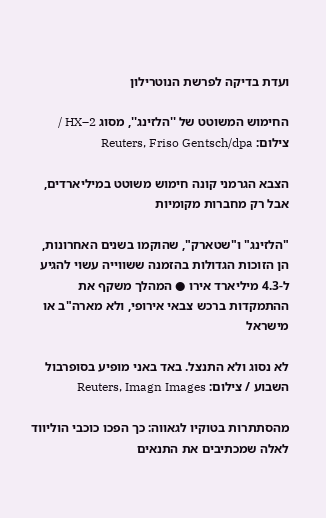ועדת בדיקה לפרשת הנוטרילון

החימוש המשוטט של ''הלזינג'', מסוג HX–2 / צילום: Reuters, Friso Gentsch/dpa

הצבא הגרמני קונה חימוש משוטט במיליארדים, אבל רק מחברות מקומיות

"הלזינג" ו"שטארק", שהוקמו בשנים האחרונות, הן הזוכות הגדולות בהזמנה ששווייה עשוי להגיע ל-4.3 מיליארד אירו ● המהלך משקף את ההתמקדות ברכש צבאי אירופי, ולא מארה"ב או מישראל

לא נסוג ולא התנצל. באד באני מופיע בסופרבול השבוע / צילום: Reuters, Imagn Images

מהסתתרות בטוקיו לגאווה: כך הפכו כוכבי הוליווד לאלה שמכתיבים את התנאים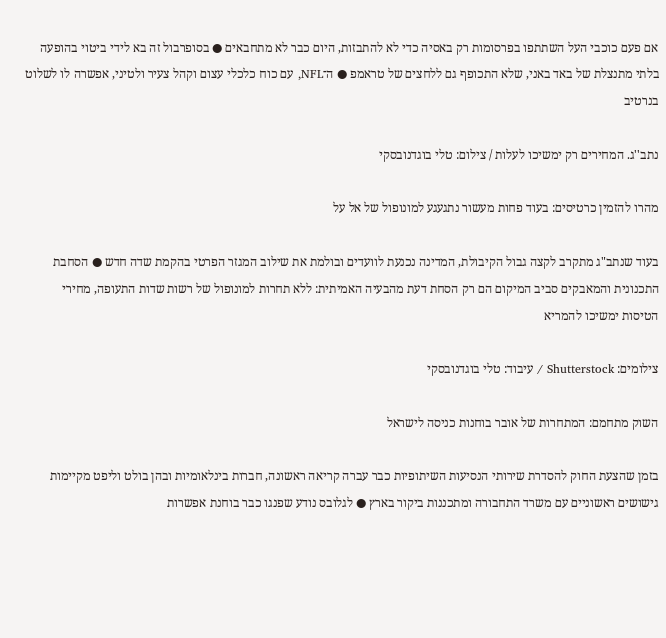אם פעם כוכבי העל השתתפו בפרסומות רק באסיה כדי לא להתבזות, היום כבר לא מתחבאים ● בסופרבול זה בא לידי ביטוי בהופעה בלתי מתנצלת של באד באני, שלא התכופף גם ללחצים של טראמפ ● ה־NFL, עם כוח כלכלי עצום וקהל צעיר ולטיני, אפשרה לו לשלוט בנרטיב

נתב''ג. המחירים רק ימשיכו לעלות / צילום: טלי בוגדנובסקי

מהרו להזמין כרטיסים: בעוד פחות מעשור נתגעגע למונופול של אל על

בעוד שנתב"ג מתקרב לקצה גבול הקיבולת, המדינה נכנעת לוועדים ובולמת את שילוב המגזר הפרטי בהקמת שדה חדש ● הסחבת התכנונית והמאבקים סביב המיקום הם רק הסחת דעת מהבעיה האמיתית: ללא תחרות למונופול של רשות שדות התעופה, מחירי הטיסות ימשיכו להמריא

צילומים: Shutterstock / עיבוד: טלי בוגדנובסקי

השוק מתחמם: המתחרות של אובר בוחנות כניסה לישראל

בזמן שהצעת החוק להסדרת שירותי הנסיעות השיתופיות כבר עברה קריאה ראשונה, חברות בינלאומיות ובהן בולט וליפט מקיימות גישושים ראשוניים עם משרד התחבורה ומתכננות ביקור בארץ ● לגלובס נודע שפנגו כבר בוחנת אפשרות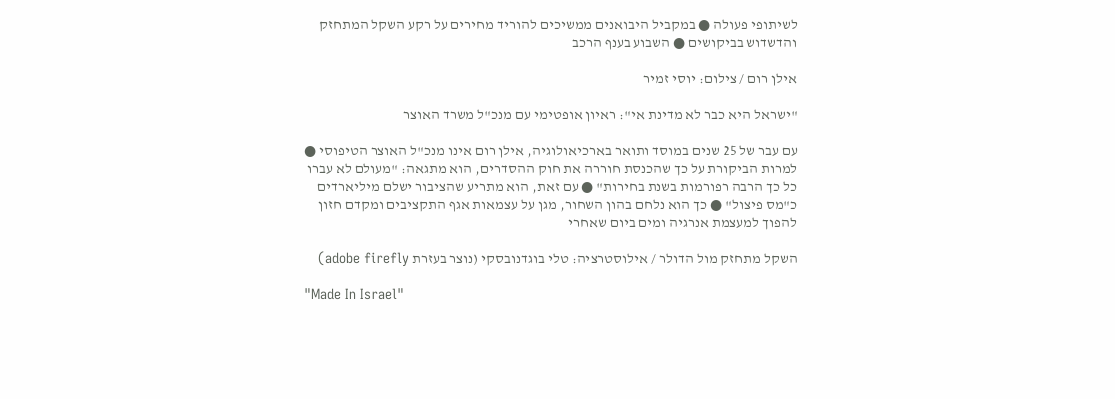לשיתופי פעולה ● במקביל היבואנים ממשיכים להוריד מחירים על רקע השקל המתחזק והדשדוש בביקושים ● השבוע בענף הרכב

אילן רום / צילום: יוסי זמיר

"ישראל היא כבר לא מדינת אי": ראיון אופטימי עם מנכ"ל משרד האוצר

עם עבר של 25 שנים במוסד ותואר בארכיאולוגיה, אילן רום אינו מנכ"ל האוצר הטיפוסי ● למרות הביקורת על כך שהכנסת חוררה את חוק ההסדרים, הוא מתגאה: "מעולם לא עברו כל כך הרבה רפורמות בשנת בחירות" ● עם זאת, הוא מתריע שהציבור ישלם מיליארדים כ"מס פיצול" ● כך הוא נלחם בהון השחור, מגן על עצמאות אגף התקציבים ומקדם חזון להפוך למעצמת אנרגיה ומים ביום שאחרי

השקל מתחזק מול הדולר / אילוסטרציה: טלי בוגדנובסקי (נוצר בעזרת adobe firefly)

"Made In Israel"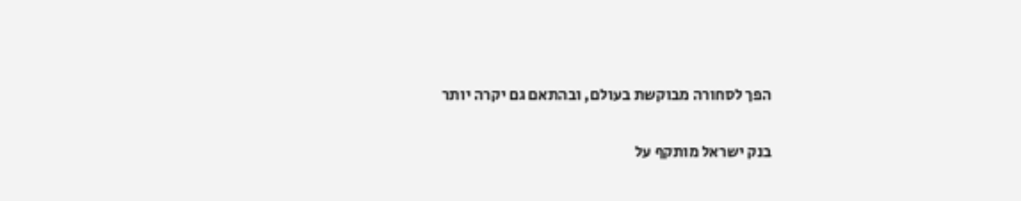הפך לסחורה מבוקשת בעולם, ובהתאם גם יקרה יותר

בנק ישראל מותקף על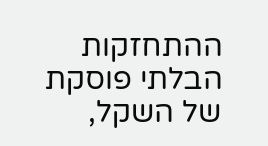ההתחזקות הבלתי פוסקת של השקל,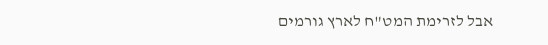אבל לזרימת המט"ח לארץ גורמים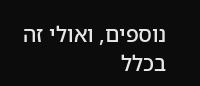נוספים, ואולי זה בכלל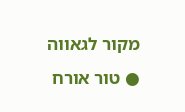מקור לגאווה ● טור אורח